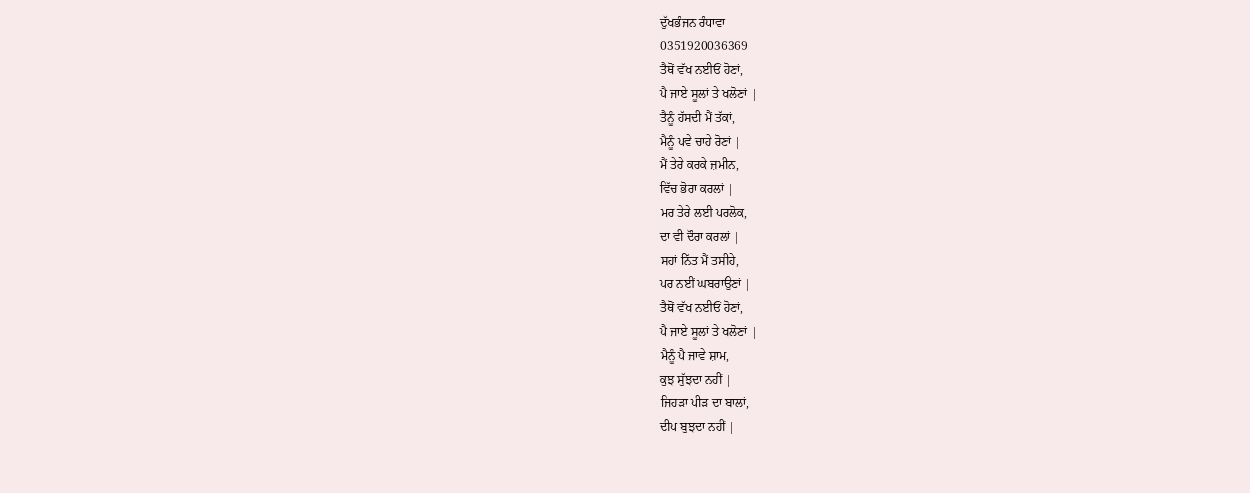ਦੁੱਖਭੰਜਨ ਰੰਧਾਵਾ
0351920036369
ਤੈਥੋਂ ਵੱਖ ਨਈਓਂ ਹੋਣਾਂ,
ਪੈ ਜਾਏ ਸੂਲਾਂ ਤੇ ਖਲੋਣਾਂ |
ਤੈਨੂੰ ਹੱਸਦੀ ਮੈਂ ਤੱਕਾਂ,
ਮੈਨੂੰ ਪਵੇ ਚਾਹੇ ਰੋਣਾਂ |
ਮੈਂ ਤੇਰੇ ਕਰਕੇ ਜ਼ਮੀਨ,
ਵਿੱਚ ਭੋਰਾ ਕਰਲਾਂ |
ਮਰ ਤੇਰੇ ਲਈ ਪਰਲੋਕ,
ਦਾ ਵੀ ਦੌਰਾ ਕਰਲਾਂ |
ਸਹਾਂ ਨਿੱਤ ਮੈਂ ਤਸੀਹੇ,
ਪਰ ਨਈਂ ਘਬਰਾਉਣਾਂ |
ਤੈਥੋਂ ਵੱਖ ਨਈਓਂ ਹੋਣਾਂ,
ਪੈ ਜਾਏ ਸੂਲਾਂ ਤੇ ਖਲੋਣਾਂ |
ਮੈਨੂੰ ਪੈ ਜਾਵੇ ਸ਼ਾਮ,
ਕੁਝ ਸੁੱਝਦਾ ਨਹੀਂ |
ਜਿਹੜਾ ਪੀੜ ਦਾ ਬਾਲਾਂ,
ਦੀਪ ਬੁਝਦਾ ਨਹੀਂ |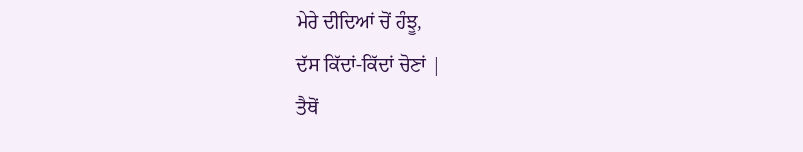ਮੇਰੇ ਦੀਦਿਆਂ ਚੋਂ ਹੰਝੂ,
ਦੱਸ ਕਿੱਦਾਂ-ਕਿੱਦਾਂ ਚੋਣਾਂ |
ਤੈਥੋਂ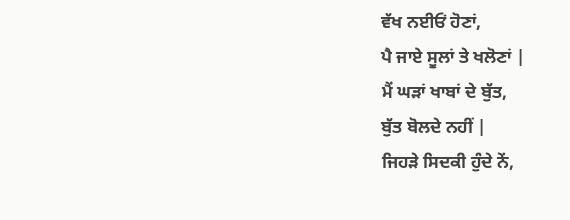ਵੱਖ ਨਈਓਂ ਹੋਣਾਂ,
ਪੈ ਜਾਏ ਸੂਲਾਂ ਤੇ ਖਲੋਣਾਂ |
ਮੈਂ ਘੜਾਂ ਖਾਬਾਂ ਦੇ ਬੁੱਤ,
ਬੁੱਤ ਬੋਲਦੇ ਨਹੀਂ |
ਜਿਹੜੇ ਸਿਦਕੀ ਹੁੰਦੇ ਨੇਂ,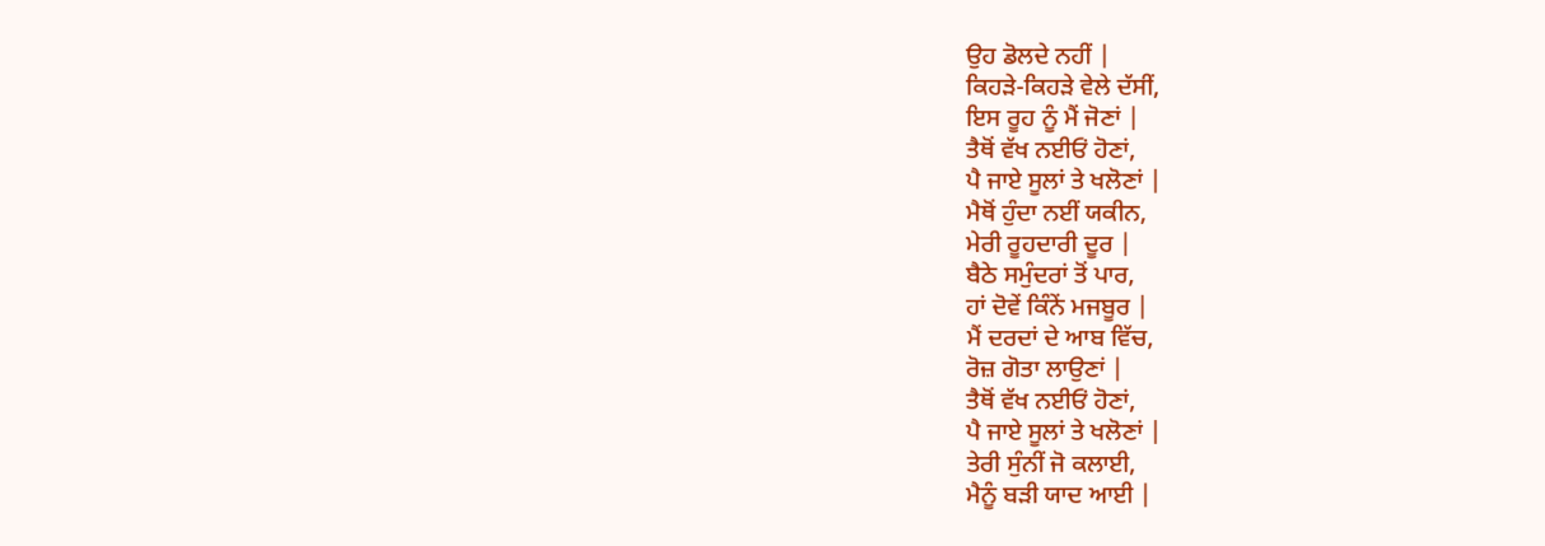ਉਹ ਡੋਲਦੇ ਨਹੀਂ |
ਕਿਹੜੇ-ਕਿਹੜੇ ਵੇਲੇ ਦੱਸੀਂ,
ਇਸ ਰੂਹ ਨੂੰ ਮੈਂ ਜੋਣਾਂ |
ਤੈਥੋਂ ਵੱਖ ਨਈਓਂ ਹੋਣਾਂ,
ਪੈ ਜਾਏ ਸੂਲਾਂ ਤੇ ਖਲੋਣਾਂ |
ਮੈਥੋਂ ਹੁੰਦਾ ਨਈਂ ਯਕੀਨ,
ਮੇਰੀ ਰੂਹਦਾਰੀ ਦੂਰ |
ਬੈਠੇ ਸਮੁੰਦਰਾਂ ਤੋਂ ਪਾਰ,
ਹਾਂ ਦੋਵੇਂ ਕਿੰਨੇਂ ਮਜਬੂਰ |
ਮੈਂ ਦਰਦਾਂ ਦੇ ਆਬ ਵਿੱਚ,
ਰੋਜ਼ ਗੋਤਾ ਲਾਉਣਾਂ |
ਤੈਥੋਂ ਵੱਖ ਨਈਓਂ ਹੋਣਾਂ,
ਪੈ ਜਾਏ ਸੂਲਾਂ ਤੇ ਖਲੋਣਾਂ |
ਤੇਰੀ ਸੁੰਨੀਂ ਜੋ ਕਲਾਈ,
ਮੈਨੂੰ ਬੜੀ ਯਾਦ ਆਈ |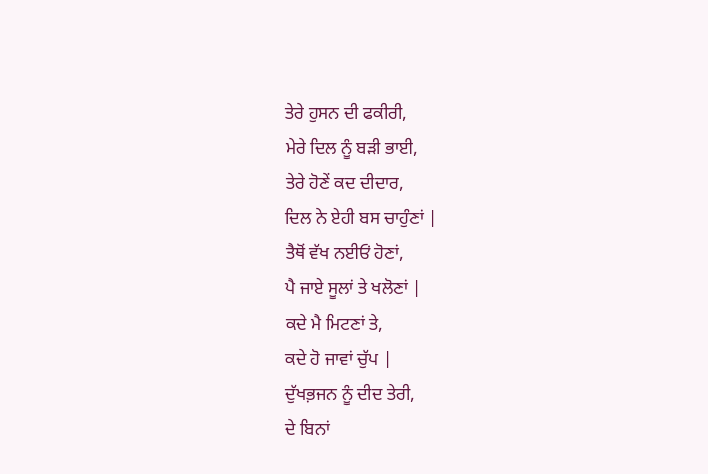ਤੇਰੇ ਹੁਸਨ ਦੀ ਫਕੀਰੀ,
ਮੇਰੇ ਦਿਲ ਨੂੰ ਬੜੀ ਭਾਈ,
ਤੇਰੇ ਹੋਣੇਂ ਕਦ ਦੀਦਾਰ,
ਦਿਲ ਨੇ ਏਹੀ ਬਸ ਚਾਹੁੰਣਾਂ |
ਤੈਥੋਂ ਵੱਖ ਨਈਓਂ ਹੋਣਾਂ,
ਪੈ ਜਾਏ ਸੂਲਾਂ ਤੇ ਖਲੋਣਾਂ |
ਕਦੇ ਮੈ ਮਿਟਣਾਂ ਤੇ,
ਕਦੇ ਹੋ ਜਾਵਾਂ ਚੁੱਪ |
ਦੁੱਖਭ਼ਜਨ ਨੂੰ ਦੀਦ ਤੇਰੀ,
ਦੇ ਬਿਨਾਂ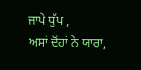ਜਾਪੇ ਧੁੱਪ ,
ਅਸਾਂ ਦੋਂਹਾਂ ਨੇ ਯਾਰਾ,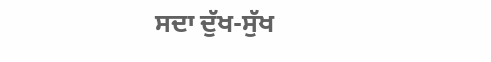ਸਦਾ ਦੁੱਖ-ਸੁੱਖ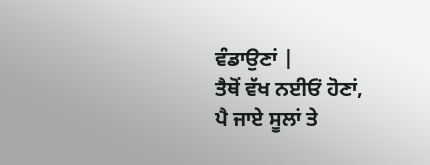ਵੰਡਾਉਣਾਂ |
ਤੈਥੋਂ ਵੱਖ ਨਈਓਂ ਹੋਣਾਂ,
ਪੈ ਜਾਏ ਸੂਲਾਂ ਤੇ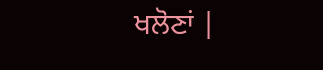ਖਲੋਣਾਂ |